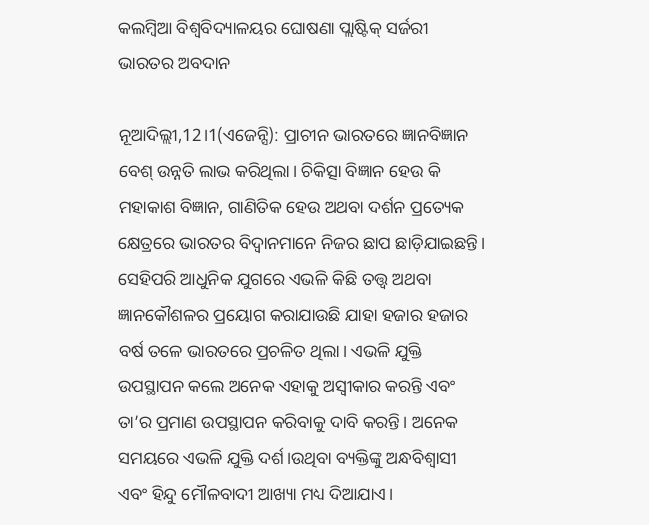କଲମ୍ବିଆ ବିଶ୍ବବିଦ୍ୟାଳୟର ଘୋଷଣା ପ୍ଲାଷ୍ଟିକ୍ ସର୍ଜରୀ ଭାରତର ଅବଦାନ

ନୂଆଦିଲ୍ଲୀ,12।1(ଏଜେନ୍ସି): ପ୍ରାଚୀନ ଭାରତରେ ଜ୍ଞାନବିଜ୍ଞାନ ବେଶ୍ ଉନ୍ନତି ଲାଭ କରିଥିଲା। ଚିକିତ୍ସା ବିଜ୍ଞାନ ହେଉ କି ମହାକାଶ ବିଜ୍ଞାନ, ଗାଣିତିକ ହେଉ ଅଥବା ଦର୍ଶନ ପ୍ରତ୍ୟେକ କ୍ଷେତ୍ରରେ ଭାରତର ବିଦ୍ବାନମାନେ ନିଜର ଛାପ ଛାଡ଼ିଯାଇଛନ୍ତି। ସେହିପରି ଆଧୁନିକ ଯୁଗରେ ଏଭଳି କିଛି ତତ୍ତ୍ବ ଅଥବା ଜ୍ଞାନକୌଶଳର ପ୍ରୟୋଗ କରାଯାଉଛି ଯାହା ହଜାର ହଜାର ବର୍ଷ ତଳେ ଭାରତରେ ପ୍ରଚଳିତ ଥିଲା। ଏଭଳି ଯୁକ୍ତି ଉପସ୍ଥାପନ କଲେ ଅନେକ ଏହାକୁ ଅସ୍ବୀକାର କରନ୍ତି ଏବଂ ତା’ର ପ୍ରମାଣ ଉପସ୍ଥାପନ କରିବାକୁ ଦାବି କରନ୍ତି। ଅନେକ ସମୟରେ ଏଭଳି ଯୁକ୍ତି ଦର୍ଶ।ଉଥିବା ବ୍ୟକ୍ତିଙ୍କୁ ଅନ୍ଧବିଶ୍ବାସୀ ଏବଂ ହିନ୍ଦୁ ମୌଳବାଦୀ ଆଖ୍ୟା ମଧ୍ୟ ଦିଆଯାଏ।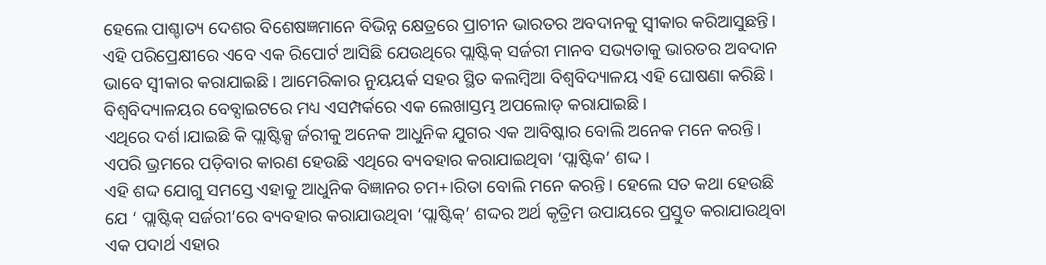ହେଲେ ପାଶ୍ଚାତ୍ୟ ଦେଶର ବିଶେଷଜ୍ଞମାନେ ବିଭିନ୍ନ କ୍ଷେତ୍ରରେ ପ୍ରାଚୀନ ଭାରତର ଅବଦାନକୁ ସ୍ବୀକାର କରିଆସୁଛନ୍ତି। ଏହି ପରିପ୍ରେକ୍ଷୀରେ ଏବେ ଏକ ରିପୋର୍ଟ ଆସିଛି ଯେଉଥିରେ ପ୍ଲାଷ୍ଟିକ୍ ସର୍ଜରୀ ମାନବ ସଭ୍ୟତାକୁ ଭାରତର ଅବଦାନ ଭାବେ ସ୍ବୀକାର କରାଯାଇଛି। ଆମେରିକାର ନୁୟୟର୍କ ସହର ସ୍ଥିତ କଲମ୍ବିଆ ବିଶ୍ବବିଦ୍ୟାଳୟ ଏହି ଘୋଷଣା କରିଛି। ବିଶ୍ବବିଦ୍ୟାଳୟର ବେବ୍ସାଇଟରେ ମଧ୍ୟ ଏସମ୍ପର୍କରେ ଏକ ଲେଖାସ୍ତମ୍ଭ ଅପଲୋଡ୍ କରାଯାଇଛି।
ଏଥିରେ ଦର୍ଶ।ଯାଇଛି କି ପ୍ଲାଷ୍ଟିକ୍ସ ର୍ଜରୀକୁ ଅନେକ ଆଧୁନିକ ଯୁଗର ଏକ ଆବିଷ୍କାର ବୋଲି ଅନେକ ମନେ କରନ୍ତି। ଏପରି ଭ୍ରମରେ ପଡ଼ିବାର କାରଣ ହେଉଛି ଏଥିରେ ବ୍ୟବହାର କରାଯାଇଥିବା ‘ପ୍ଲାଷ୍ଟିକ’ ଶଦ୍ଦ।
ଏହି ଶଦ୍ଦ ଯୋଗୁ ସମସ୍ତେ ଏହାକୁ ଆଧୁନିକ ବିଜ୍ଞାନର ଚମ+।ରିତା ବୋଲି ମନେ କରନ୍ତି। ହେଲେ ସତ କଥା ହେଉଛି ଯେ ‘ ପ୍ଲାଷ୍ଟିକ୍ ସର୍ଜରୀ’ରେ ବ୍ୟବହାର କରାଯାଉଥିବା ‘ପ୍ଲାଷ୍ଟିକ୍’ ଶଦ୍ଦର ଅର୍ଥ କୃତ୍ରିମ ଉପାୟରେ ପ୍ରସ୍ତୁତ କରାଯାଉଥିବା ଏକ ପଦାର୍ଥ ଏହାର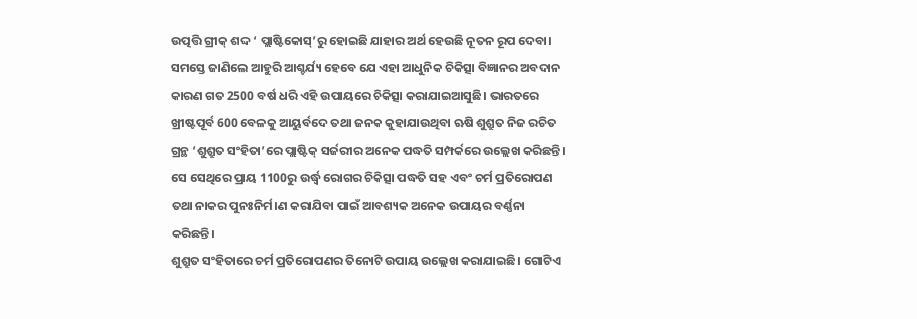ଉତ୍ପତ୍ତି ଗ୍ରୀକ୍ ଶଦ୍ଦ ‘ ପ୍ଲାଷ୍ଟିକୋସ୍’ରୁ ହୋଇଛି ଯାହାର ଅର୍ଥ ହେଉଛି ନୂତନ ରୂପ ଦେବା। ସମସ୍ତେ ଜାଣିଲେ ଆହୁରି ଆଶ୍ଚର୍ଯ୍ୟ ହେବେ ଯେ ଏହା ଆଧୁନିକ ଚିକିତ୍ସା ବିଜ୍ଞାନର ଅବଦାନ କାରଣ ଗତ 2500 ବର୍ଷ ଧରି ଏହି ଉପାୟରେ ଚିକିତ୍ସା କରାଯାଇଆସୁଛି। ଭାରତରେ ଖ୍ରୀଷ୍ଟପୂର୍ବ 600 ବେଳକୁ ଆୟୁର୍ବଦେ ତଥା ଜନକ କୁହାଯାଉଥିବା ଋଷି ଶୁଶ୍ରୁତ ନିଜ ରଚିତ ଗ୍ରନ୍ଥ ‘ଶୁଶ୍ରୁତ ସଂହିତା’ରେ ପ୍ଲାଷ୍ଟିକ୍ ସର୍ଜରୀର ଅନେକ ପଦ୍ଧତି ସମ୍ପର୍କରେ ଉଲ୍ଲେଖ କରିଛନ୍ତି। ସେ ସେଥିରେ ପ୍ରାୟ 1100ରୁ ଉର୍ଦ୍ଧ୍ବ ରୋଗର ଚିକିତ୍ସା ପଦ୍ଧତି ସହ ଏବଂ ଚର୍ମ ପ୍ରତିରୋପଣ ତଥା ନାକର ପୁନଃନିର୍ମ।ଣ କରାଯିବା ପାଇଁ ଆବଶ୍ୟକ ଅନେକ ଉପାୟର ବର୍ଣ୍ଣନା କରିଛନ୍ତି।
ଶୁଶ୍ରୁତ ସଂହିତାରେ ଚର୍ମ ପ୍ରତିରୋପଣର ତିନୋଟି ଉପାୟ ଉଲ୍ଲେଖ କରାଯାଇଛି। ଗୋଟିଏ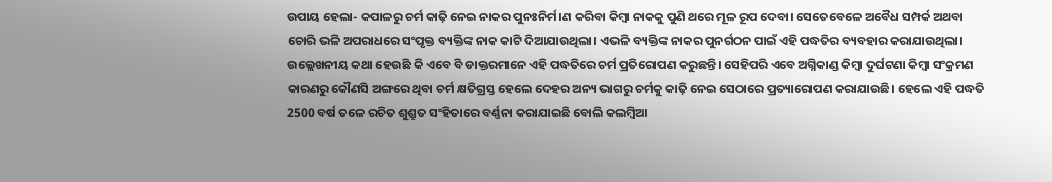ଉପାୟ ହେଲା- କପାଳରୁ ଚର୍ମ କାଢ଼ି ନେଇ ନାକର ପୁନଃନିର୍ମ।ଣ କରିବା କିମ୍ବା ନାକକୁ ପୁଣି ଥରେ ମୂଳ ରୂପ ଦେବା। ସେତେବେଳେ ଅବୈଧ ସମ୍ପର୍କ ଅଥବା ଚୋରି ଭଳି ଅପରାଧରେ ସଂପୃକ୍ତ ବ୍ୟକ୍ତିଙ୍କ ନାକ କାଟି ଦିଆଯାଉଥିଲା। ଏଭଳି ବ୍ୟକ୍ତିଙ୍କ ନାକର ପୁନର୍ଗଠନ ପାଇଁ ଏହି ପଦ୍ଧତିର ବ୍ୟବହାର କରାଯାଉଥିଲା। ଉଲ୍ଲେଖନୀୟ କଥା ହେଉଛି କି ଏବେ ବି ଡାକ୍ତରମାନେ ଏହି ପଦ୍ଧତିରେ ଚର୍ମ ପ୍ରତିରୋପଣ କରୁଛନ୍ତି। ସେହିପରି ଏବେ ଅଗ୍ନିକାଣ୍ଡ କିମ୍ବା ଦୁର୍ଘଟଣା କିମ୍ବା ସଂକ୍ରମଣ କାରଣରୁ କୌଣସି ଅଙ୍ଗରେ ଥିବା ଚର୍ମ କ୍ଷତିଗ୍ରସ୍ତ ହେଲେ ଦେହର ଅନ୍ୟ ଭାଗରୁ ଚର୍ମକୁ କାଢ଼ି ନେଇ ସେଠାରେ ପ୍ରତ୍ୟାରୋପଣ କରାଯାଉଛି। ହେଲେ ଏହି ପଦ୍ଧତି 2500 ବର୍ଷ ତଳେ ରଚିତ ଶୁଶ୍ରୁତ ସଂହିତାରେ ବର୍ଣ୍ଣନା କରାଯାଇଛି ବୋଲି କଲମ୍ବିଆ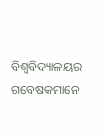ବିଶ୍ବବିଦ୍ୟାଳୟର ଗବେଷକମାନେ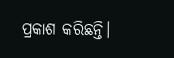ପ୍ରକାଶ କରିଛନ୍ତି।